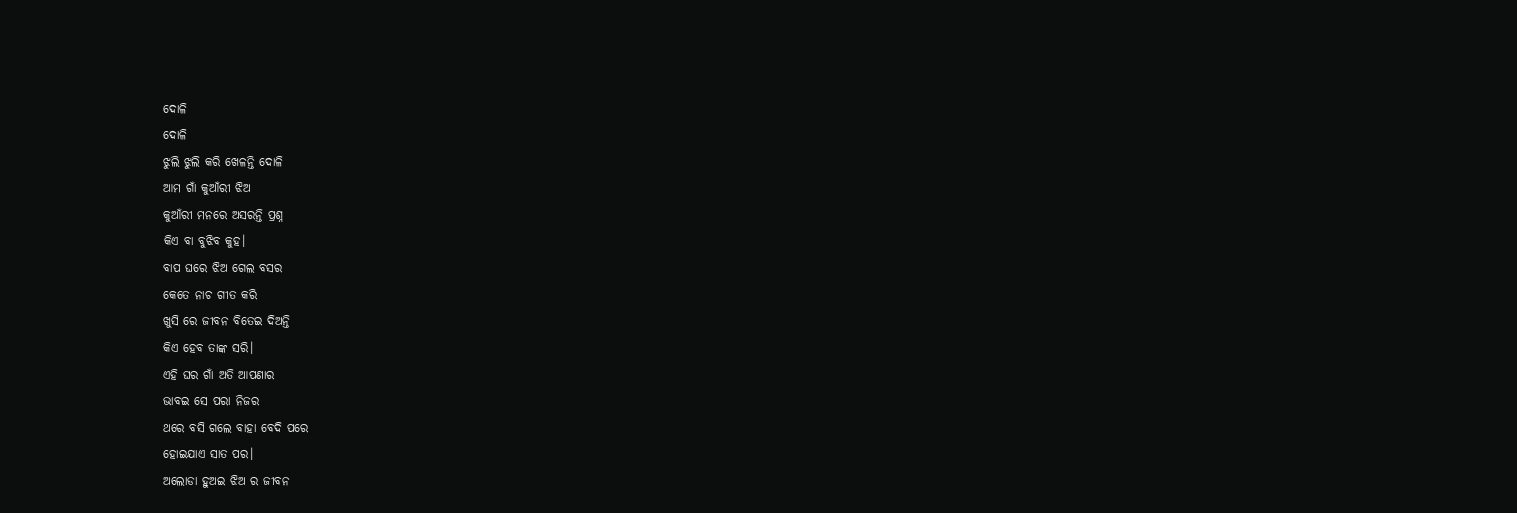ଦୋଳି
ଦୋଳି
ଝୁଲି ଝୁଲି କରି ଖେଳନ୍ତି ଦୋଳି
ଆମ ଗାଁ କୁଆଁରୀ ଝିଅ
କୁଆଁରୀ ମନରେ ଅସରନ୍ତି ପ୍ରଶ୍ନ
କିଏ ବା ବୁଝିବ କୁହ।
ବାପ ଘରେ ଝିଅ ଗେଲ ବସର
କେତେ ନାଚ ଗୀତ କରି
ଖୁସି ରେ ଜୀବନ ବିତେଇ ଦିଅନ୍ତି
କିଏ ହେବ ତାଙ୍କ ସରି।
ଏହି ଘର ଗାଁ ଅତି ଆପଣାର
ଭାବଇ ସେ ପରା ନିଜର
ଥରେ ବସି ଗଲେ ବାହା ବେଦି ପରେ
ହୋଇଯାଏ ସାତ ପର।
ଅଲୋଡା ହୁଅଇ ଝିଅ ର ଜୀବନ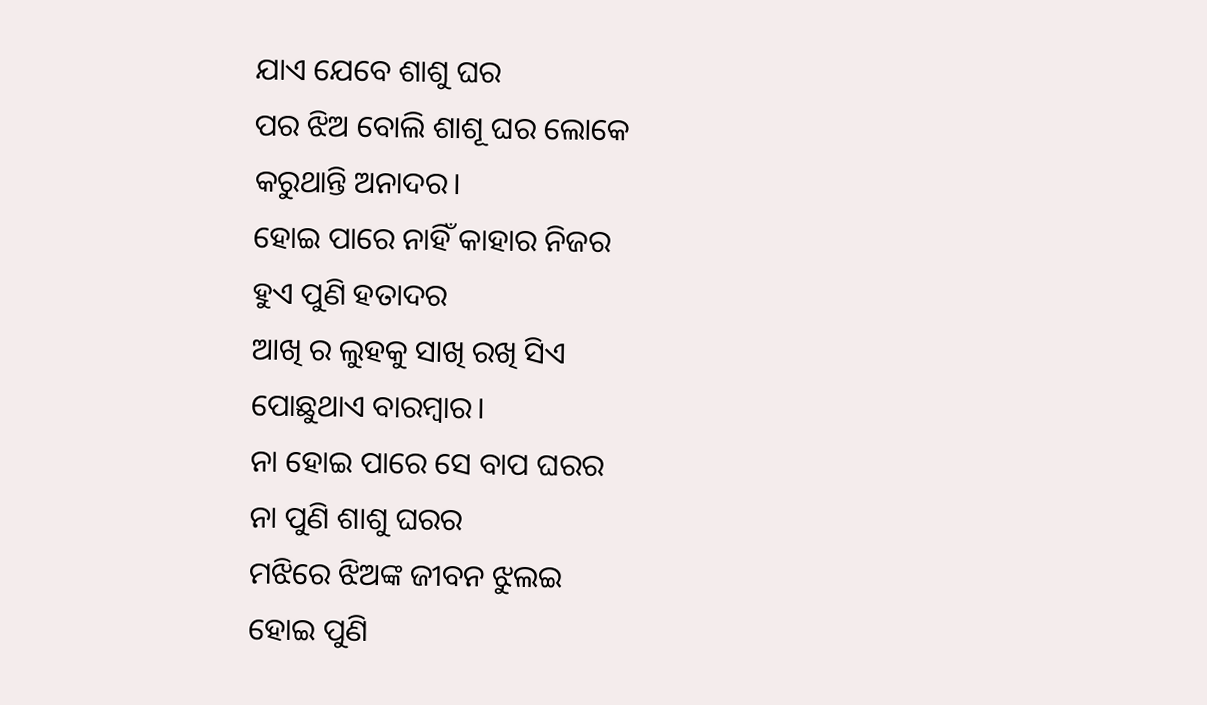ଯାଏ ଯେବେ ଶାଶୁ ଘର
ପର ଝିଅ ବୋଲି ଶାଶୂ ଘର ଲୋକେ
କରୁଥାନ୍ତି ଅନାଦର।
ହୋଇ ପାରେ ନାହିଁ କାହାର ନିଜର
ହୁଏ ପୁଣି ହତାଦର
ଆଖି ର ଲୁହକୁ ସାଖି ରଖି ସିଏ
ପୋଛୁଥାଏ ବାରମ୍ବାର।
ନା ହୋଇ ପାରେ ସେ ବାପ ଘରର
ନା ପୁଣି ଶାଶୁ ଘରର
ମଝିରେ ଝିଅଙ୍କ ଜୀବନ ଝୁଲଇ
ହୋଇ ପୁଣି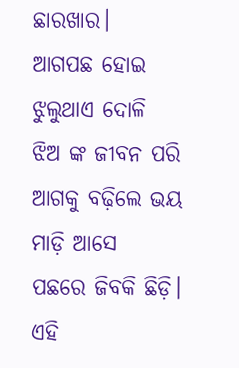ଛାରଖାର।
ଆଗପଛ ହୋଇ ଝୁଲୁଥାଏ ଦୋଳି
ଝିଅ ଙ୍କ ଜୀବନ ପରି
ଆଗକୁ ବଢ଼ିଲେ ଭୟ ମାଡ଼ି ଆସେ
ପଛରେ ଜିବକି ଛିଡ଼ି।
ଏହି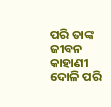ପରି ତାଙ୍କ ଜୀବନ କାହାଣୀ
ଦୋଳି ପରି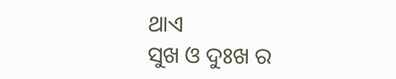ଥାଏ
ସୁଖ ଓ ଦୁଃଖ ର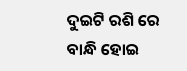ଦୁଇଟି ରଶି ରେ
ବାନ୍ଧି ହୋଇ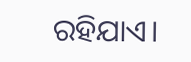ରହିଯାଏ।